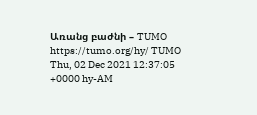Առանց բաժնի – TUMO https://tumo.org/hy/ TUMO Thu, 02 Dec 2021 12:37:05 +0000 hy-AM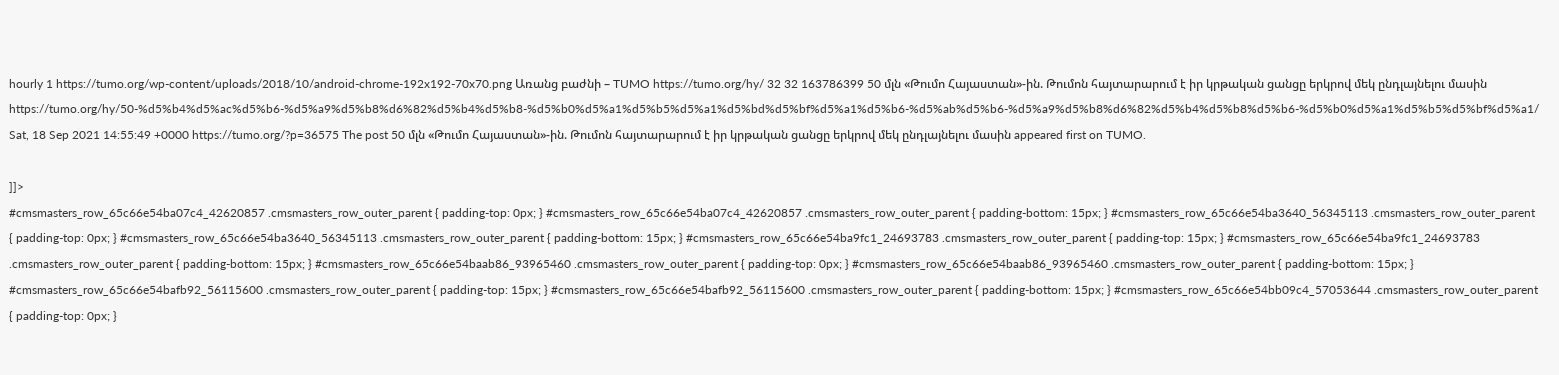hourly 1 https://tumo.org/wp-content/uploads/2018/10/android-chrome-192x192-70x70.png Առանց բաժնի – TUMO https://tumo.org/hy/ 32 32 163786399 50 մլն «Թումո Հայաստան»-ին. Թումոն հայտարարում է իր կրթական ցանցը երկրով մեկ ընդլայնելու մասին https://tumo.org/hy/50-%d5%b4%d5%ac%d5%b6-%d5%a9%d5%b8%d6%82%d5%b4%d5%b8-%d5%b0%d5%a1%d5%b5%d5%a1%d5%bd%d5%bf%d5%a1%d5%b6-%d5%ab%d5%b6-%d5%a9%d5%b8%d6%82%d5%b4%d5%b8%d5%b6-%d5%b0%d5%a1%d5%b5%d5%bf%d5%a1/ Sat, 18 Sep 2021 14:55:49 +0000 https://tumo.org/?p=36575 The post 50 մլն «Թումո Հայաստան»-ին. Թումոն հայտարարում է իր կրթական ցանցը երկրով մեկ ընդլայնելու մասին appeared first on TUMO.

]]>
#cmsmasters_row_65c66e54ba07c4_42620857 .cmsmasters_row_outer_parent { padding-top: 0px; } #cmsmasters_row_65c66e54ba07c4_42620857 .cmsmasters_row_outer_parent { padding-bottom: 15px; } #cmsmasters_row_65c66e54ba3640_56345113 .cmsmasters_row_outer_parent { padding-top: 0px; } #cmsmasters_row_65c66e54ba3640_56345113 .cmsmasters_row_outer_parent { padding-bottom: 15px; } #cmsmasters_row_65c66e54ba9fc1_24693783 .cmsmasters_row_outer_parent { padding-top: 15px; } #cmsmasters_row_65c66e54ba9fc1_24693783 .cmsmasters_row_outer_parent { padding-bottom: 15px; } #cmsmasters_row_65c66e54baab86_93965460 .cmsmasters_row_outer_parent { padding-top: 0px; } #cmsmasters_row_65c66e54baab86_93965460 .cmsmasters_row_outer_parent { padding-bottom: 15px; } #cmsmasters_row_65c66e54bafb92_56115600 .cmsmasters_row_outer_parent { padding-top: 15px; } #cmsmasters_row_65c66e54bafb92_56115600 .cmsmasters_row_outer_parent { padding-bottom: 15px; } #cmsmasters_row_65c66e54bb09c4_57053644 .cmsmasters_row_outer_parent { padding-top: 0px; }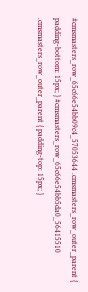#cmsmasters_row_65c66e54bb09c4_57053644 .cmsmasters_row_outer_parent { padding-bottom: 15px; } #cmsmasters_row_65c66e54bb5da0_56415510 .cmsmasters_row_outer_parent { padding-top: 15px; }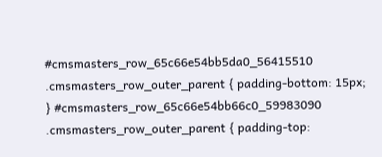#cmsmasters_row_65c66e54bb5da0_56415510 .cmsmasters_row_outer_parent { padding-bottom: 15px; } #cmsmasters_row_65c66e54bb66c0_59983090 .cmsmasters_row_outer_parent { padding-top: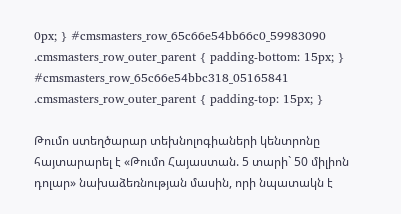0px; } #cmsmasters_row_65c66e54bb66c0_59983090 .cmsmasters_row_outer_parent { padding-bottom: 15px; } #cmsmasters_row_65c66e54bbc318_05165841 .cmsmasters_row_outer_parent { padding-top: 15px; }

Թումո ստեղծարար տեխնոլոգիաների կենտրոնը հայտարարել է «Թումո Հայաստան. 5 տարի` 50 միլիոն դոլար» նախաձեռնության մասին, որի նպատակն է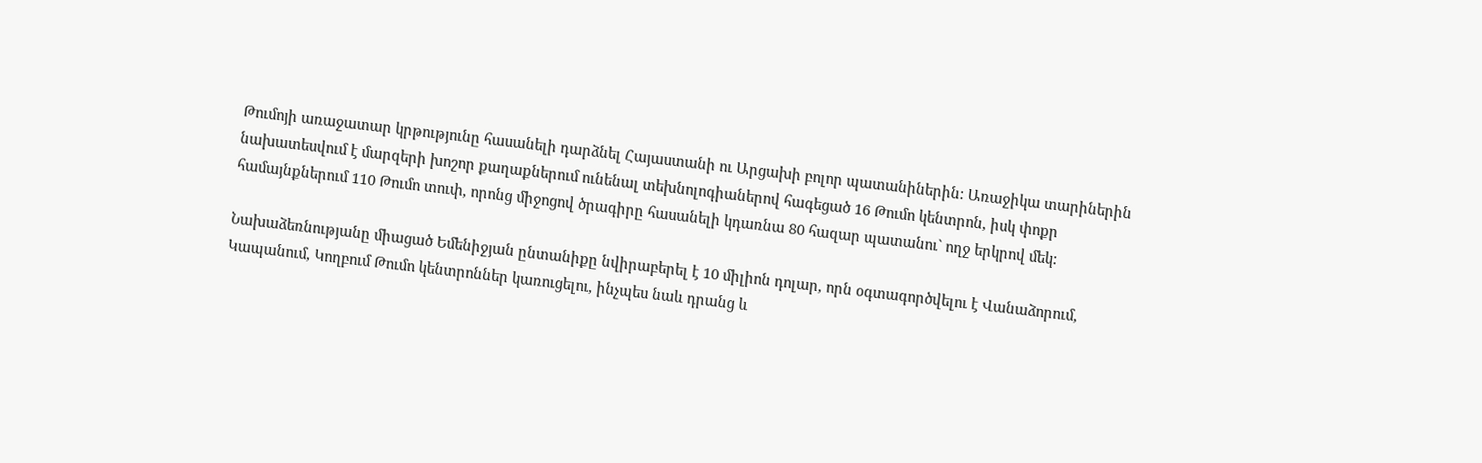Թումոյի առաջատար կրթությունը հասանելի դարձնել Հայաստանի ու Արցախի բոլոր պատանիներին: Առաջիկա տարիներին նախատեսվում է մարզերի խոշոր քաղաքներում ունենալ տեխնոլոգիաներով հագեցած 16 Թումո կենտրոն, իսկ փոքր համայնքներում 110 Թումո տուփ, որոնց միջոցով ծրագիրը հասանելի կդառնա 80 հազար պատանու` ողջ երկրով մեկ:

Նախաձեռնությանը միացած Եմենիջյան ընտանիքը նվիրաբերել է 10 միլիոն դոլար, որն օգտագործվելու է Վանաձորում, Կապանում, Կողբում Թումո կենտրոններ կառուցելու, ինչպես նաև դրանց և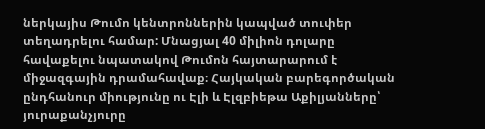ներկայիս Թումո կենտրոններին կապված տուփեր տեղադրելու համար: Մնացյալ 40 միլիոն դոլարը հավաքելու նպատակով Թումոն հայտարարում է միջազգային դրամահավաք։ Հայկական բարեգործական ընդհանուր միությունը ու Էլի և Էլզբիեթա Աքիլյանները՝ յուրաքանչյուրը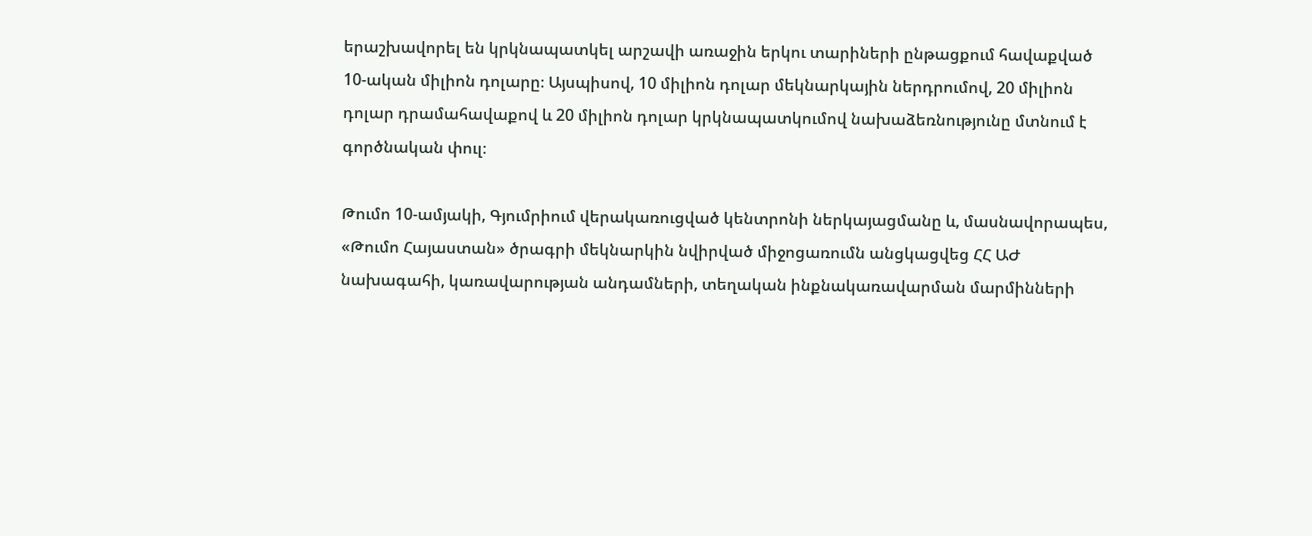երաշխավորել են կրկնապատկել արշավի առաջին երկու տարիների ընթացքում հավաքված 10-ական միլիոն դոլարը։ Այսպիսով, 10 միլիոն դոլար մեկնարկային ներդրումով, 20 միլիոն դոլար դրամահավաքով և 20 միլիոն դոլար կրկնապատկումով նախաձեռնությունը մտնում է գործնական փուլ։

Թումո 10-ամյակի, Գյումրիում վերակառուցված կենտրոնի ներկայացմանը և, մասնավորապես, «Թումո Հայաստան» ծրագրի մեկնարկին նվիրված միջոցառումն անցկացվեց ՀՀ ԱԺ նախագահի, կառավարության անդամների, տեղական ինքնակառավարման մարմինների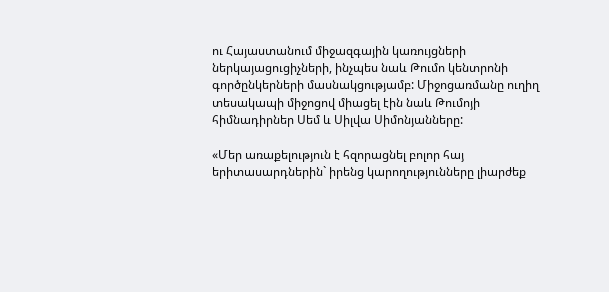ու Հայաստանում միջազգային կառույցների ներկայացուցիչների, ինչպես նաև Թումո կենտրոնի գործընկերների մասնակցությամբ: Միջոցառմանը ուղիղ տեսակապի միջոցով միացել էին նաև Թումոյի հիմնադիրներ Սեմ և Սիլվա Սիմոնյանները:

«Մեր առաքելություն է հզորացնել բոլոր հայ երիտասարդներին` իրենց կարողությունները լիարժեք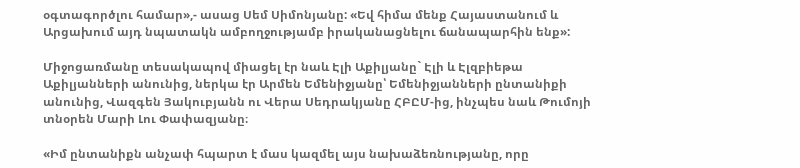օգտագործլու համար»,- ասաց Սեմ Սիմոնյանը: «Եվ հիմա մենք Հայաստանում և Արցախում այդ նպատակն ամբողջությամբ իրականացնելու ճանապարհին ենք»:

Միջոցառմանը տեսակապով միացել էր նաև Էլի Աքիլյանը` Էլի և Էլզբիեթա Աքիլյանների անունից, ներկա էր Արմեն Եմենիջյանը՝ Եմենիջյանների ընտանիքի անունից, Վազգեն Յակուբյանն ու Վերա Սեդրակյանը ՀԲԸՄ-ից, ինչպես նաև Թումոյի տնօրեն Մարի Լու Փափազյանը։

«Իմ ընտանիքն անչափ հպարտ է մաս կազմել այս նախաձեռնությանը, որը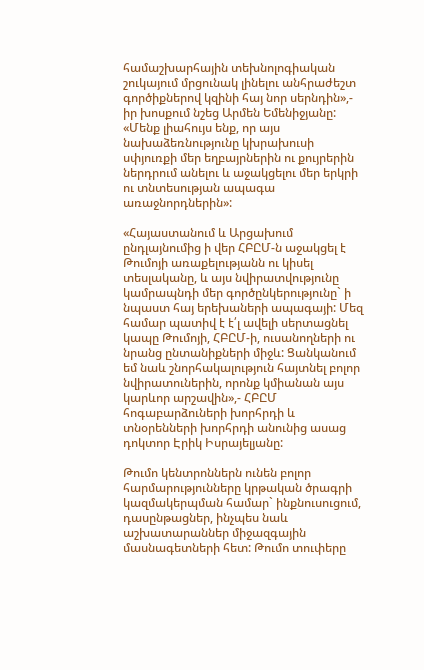համաշխարհային տեխնոլոգիական շուկայում մրցունակ լինելու անհրաժեշտ գործիքներով կզինի հայ նոր սերնդին»,- իր խոսքում նշեց Արմեն Եմենիջյանը: «Մենք լիահույս ենք, որ այս նախաձեռնությունը կխրախուսի սփյուռքի մեր եղբայրներին ու քույրերին ներդրում անելու և աջակցելու մեր երկրի ու տնտեսության ապագա առաջնորդներին»:

«Հայաստանում և Արցախում ընդլայնումից ի վեր ՀԲԸՄ-ն աջակցել է Թումոյի առաքելությանն ու կիսել տեսլականը, և այս նվիրատվությունը կամրապնդի մեր գործընկերությունը` ի նպաստ հայ երեխաների ապագայի: Մեզ համար պատիվ է է՛լ ավելի սերտացնել կապը Թումոյի, ՀԲԸՄ-ի, ուսանողների ու նրանց ընտանիքների միջև: Ցանկանում եմ նաև շնորհակալություն հայտնել բոլոր նվիրատուներին, որոնք կմիանան այս կարևոր արշավին»,- ՀԲԸՄ հոգաբարձուների խորհրդի և տնօրենների խորհրդի անունից ասաց դոկտոր Էրիկ Իսրայելյանը:

Թումո կենտրոններն ունեն բոլոր հարմարությունները կրթական ծրագրի կազմակերպման համար` ինքնուսուցում, դասընթացներ, ինչպես նաև աշխատարաններ միջազգային մասնագետների հետ: Թումո տուփերը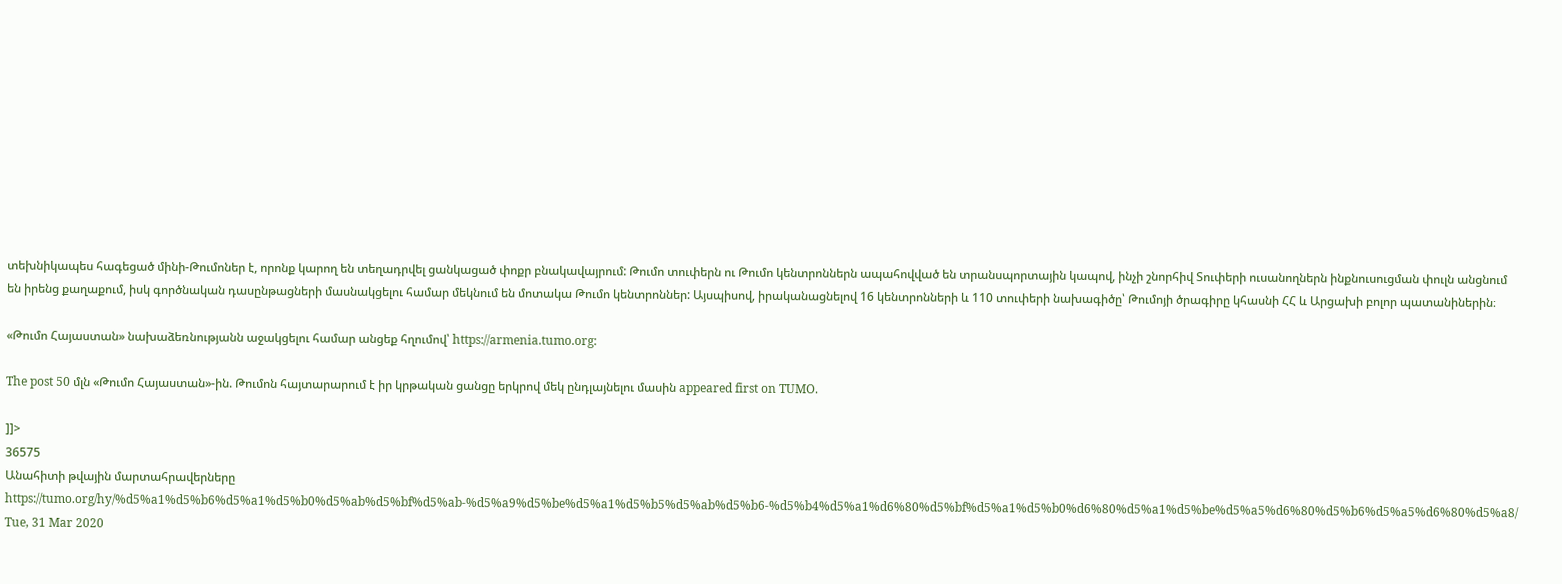տեխնիկապես հագեցած մինի-Թումոներ է, որոնք կարող են տեղադրվել ցանկացած փոքր բնակավայրում: Թումո տուփերն ու Թումո կենտրոններն ապահովված են տրանսպորտային կապով, ինչի շնորհիվ Տուփերի ուսանողներն ինքնուսուցման փուլն անցնում են իրենց քաղաքում, իսկ գործնական դասընթացների մասնակցելու համար մեկնում են մոտակա Թումո կենտրոններ: Այսպիսով, իրականացնելով 16 կենտրոնների և 110 տուփերի նախագիծը՝ Թումոյի ծրագիրը կհասնի ՀՀ և Արցախի բոլոր պատանիներին։

«Թումո Հայաստան» նախաձեռնությանն աջակցելու համար անցեք հղումով՝ https://armenia.tumo.org:

The post 50 մլն «Թումո Հայաստան»-ին. Թումոն հայտարարում է իր կրթական ցանցը երկրով մեկ ընդլայնելու մասին appeared first on TUMO.

]]>
36575
Անահիտի թվային մարտահրավերները https://tumo.org/hy/%d5%a1%d5%b6%d5%a1%d5%b0%d5%ab%d5%bf%d5%ab-%d5%a9%d5%be%d5%a1%d5%b5%d5%ab%d5%b6-%d5%b4%d5%a1%d6%80%d5%bf%d5%a1%d5%b0%d6%80%d5%a1%d5%be%d5%a5%d6%80%d5%b6%d5%a5%d6%80%d5%a8/ Tue, 31 Mar 2020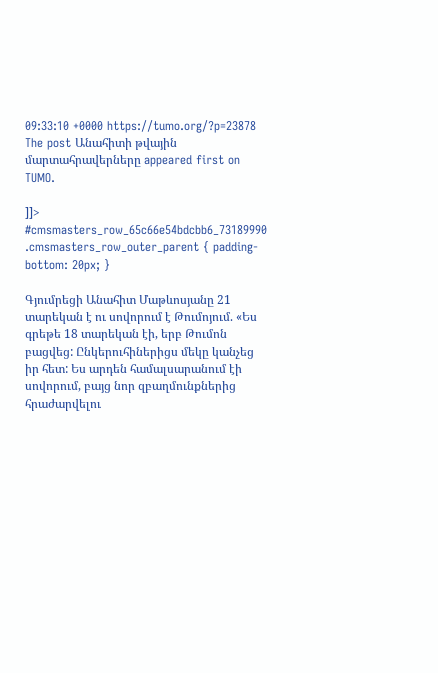09:33:10 +0000 https://tumo.org/?p=23878 The post Անահիտի թվային մարտահրավերները appeared first on TUMO.

]]>
#cmsmasters_row_65c66e54bdcbb6_73189990 .cmsmasters_row_outer_parent { padding-bottom: 20px; }

Գյումրեցի Անահիտ Մաթևոսյանը 21 տարեկան է ու սովորում է Թումոյում. «Ես գրեթե 18 տարեկան էի, երբ Թումոն բացվեց: Ընկերուհիներիցս մեկը կանչեց իր հետ: Ես արդեն համալսարանում էի սովորում, բայց նոր զբաղմունքներից հրաժարվելու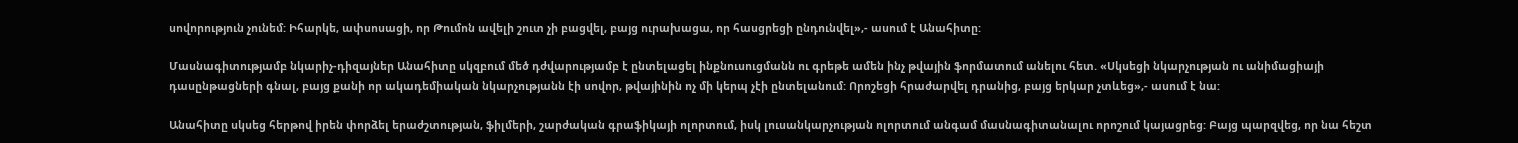սովորություն չունեմ: Իհարկե, ափսոսացի, որ Թումոն ավելի շուտ չի բացվել, բայց ուրախացա, որ հասցրեցի ընդունվել»,- ասում է Անահիտը:

Մասնագիտությամբ նկարիչ-դիզայներ Անահիտը սկզբում մեծ դժվարությամբ է ընտելացել ինքնուսուցմանն ու գրեթե ամեն ինչ թվային ֆորմատում անելու հետ. «Սկսեցի նկարչության ու անիմացիայի դասընթացների գնալ, բայց քանի որ ակադեմիական նկարչությանն էի սովոր, թվայինին ոչ մի կերպ չէի ընտելանում: Որոշեցի հրաժարվել դրանից, բայց երկար չտևեց»,- ասում է նա:

Անահիտը սկսեց հերթով իրեն փորձել երաժշտության, ֆիլմերի, շարժական գրաֆիկայի ոլորտում, իսկ լուսանկարչության ոլորտում անգամ մասնագիտանալու որոշում կայացրեց: Բայց պարզվեց, որ նա հեշտ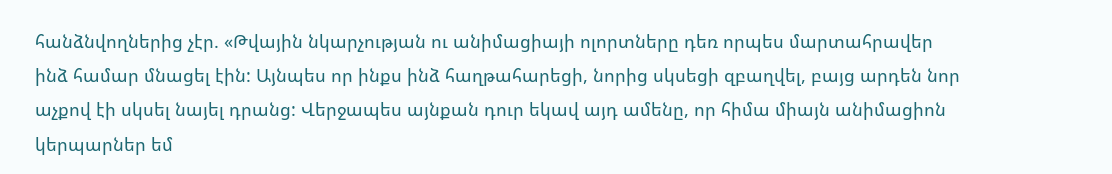հանձնվողներից չէր. «Թվային նկարչության ու անիմացիայի ոլորտները դեռ որպես մարտահրավեր ինձ համար մնացել էին: Այնպես որ ինքս ինձ հաղթահարեցի, նորից սկսեցի զբաղվել, բայց արդեն նոր աչքով էի սկսել նայել դրանց: Վերջապես այնքան դուր եկավ այդ ամենը, որ հիմա միայն անիմացիոն կերպարներ եմ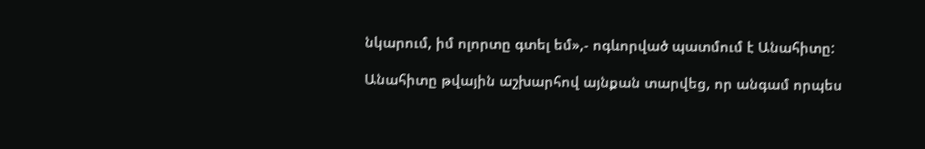նկարում, իմ ոլորտը գտել եմ»,- ոգևորված պատմում է Անահիտը:

Անահիտը թվային աշխարհով այնքան տարվեց, որ անգամ որպես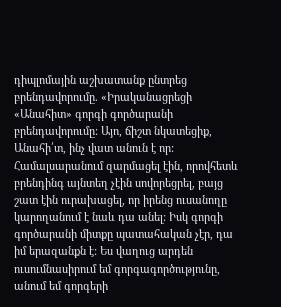դիպլոմային աշխատանք ընտրեց բրենդավորումը. «Իրականացրեցի «Անահիտ» գորգի գործարանի բրենդավորումը: Այո, ճիշտ նկատեցիք, Անահի՛տ, ինչ վատ անուն է որ: Համալսարանում զարմացել էին, որովհետև բրենդինգ այնտեղ չէին սովորեցրել, բայց շատ էին ուրախացել, որ իրենց ուսանողը կարողանում է նաև դա անել: Իսկ գորգի գործարանի միտքը պատահական չէր, դա իմ երազանքն է: Ես վաղուց արդեն ուսումնասիրում եմ գորգագործությունը, անում եմ գորգերի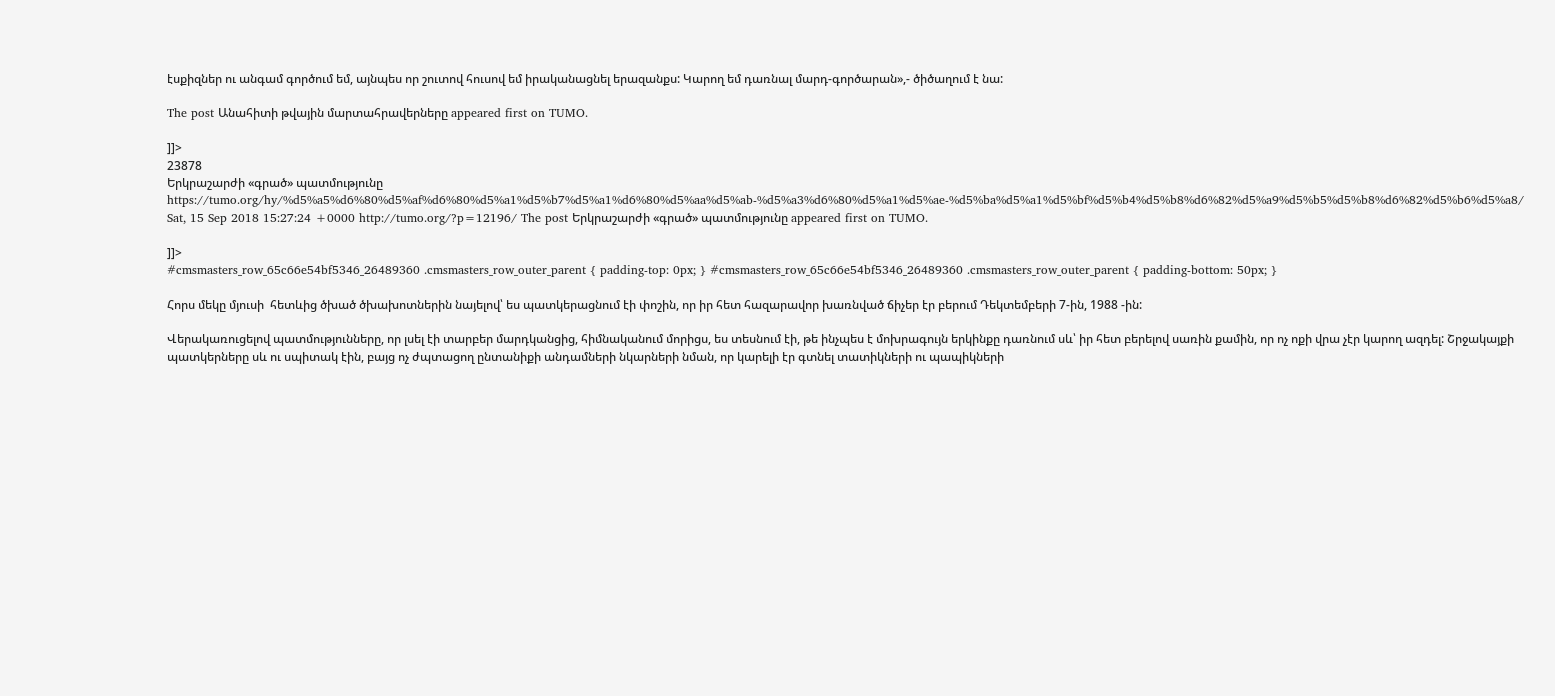էսքիզներ ու անգամ գործում եմ, այնպես որ շուտով հուսով եմ իրականացնել երազանքս: Կարող եմ դառնալ մարդ-գործարան»,- ծիծաղում է նա:

The post Անահիտի թվային մարտահրավերները appeared first on TUMO.

]]>
23878
Երկրաշարժի «գրած» պատմությունը https://tumo.org/hy/%d5%a5%d6%80%d5%af%d6%80%d5%a1%d5%b7%d5%a1%d6%80%d5%aa%d5%ab-%d5%a3%d6%80%d5%a1%d5%ae-%d5%ba%d5%a1%d5%bf%d5%b4%d5%b8%d6%82%d5%a9%d5%b5%d5%b8%d6%82%d5%b6%d5%a8/ Sat, 15 Sep 2018 15:27:24 +0000 http://tumo.org/?p=12196/ The post Երկրաշարժի «գրած» պատմությունը appeared first on TUMO.

]]>
#cmsmasters_row_65c66e54bf5346_26489360 .cmsmasters_row_outer_parent { padding-top: 0px; } #cmsmasters_row_65c66e54bf5346_26489360 .cmsmasters_row_outer_parent { padding-bottom: 50px; }

Հորս մեկը մյուսի  հետևից ծխած ծխախոտներին նայելով՝ ես պատկերացնում էի փոշին, որ իր հետ հազարավոր խառնված ճիչեր էր բերում Դեկտեմբերի 7-ին, 1988 -ին:

Վերակառուցելով պատմությունները, որ լսել էի տարբեր մարդկանցից, հիմնականում մորիցս, ես տեսնում էի, թե ինչպես է մոխրագույն երկինքը դառնում սև՝ իր հետ բերելով սառին քամին, որ ոչ ոքի վրա չէր կարող ազդել: Շրջակայքի պատկերները սև ու սպիտակ էին, բայց ոչ ժպտացող ընտանիքի անդամների նկարների նման, որ կարելի էր գտնել տատիկների ու պապիկների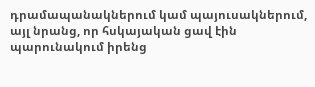դրամապանակներում կամ պայուսակներում, այլ նրանց, որ հսկայական ցավ էին պարունակում իրենց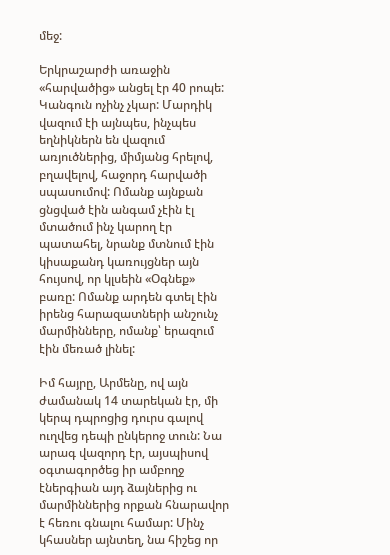մեջ:

Երկրաշարժի առաջին «հարվածից» անցել էր 40 րոպե: Կանգուն ոչինչ չկար: Մարդիկ վազում էի այնպես, ինչպես եղնիկներն են վազում առյուծներից, միմյանց հրելով, բղավելով, հաջորդ հարվածի սպասումով: Ոմանք այնքան ցնցված էին անգամ չէին էլ մտածում ինչ կարող էր պատահել, նրանք մտնում էին կիսաքանդ կառույցներ այն հույսով, որ կլսեին «Օգնեք» բառը: Ոմանք արդեն գտել էին իրենց հարազատների անշունչ մարմինները, ոմանք՝ երազում էին մեռած լինել:

Իմ հայրը, Արմենը, ով այն ժամանակ 14 տարեկան էր, մի կերպ դպրոցից դուրս գալով ուղվեց դեպի ընկերոջ տուն: Նա արագ վազորդ էր, այսպիսով օգտագործեց իր ամբողջ էներգիան այդ ձայներից ու մարմիններից որքան հնարավոր է հեռու գնալու համար: Մինչ կհասներ այնտեղ, նա հիշեց որ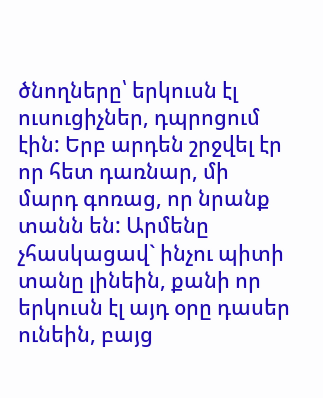ծնողները՝ երկուսն էլ ուսուցիչներ, դպրոցում էին: Երբ արդեն շրջվել էր որ հետ դառնար, մի մարդ գոռաց, որ նրանք տանն են: Արմենը չհասկացավ` ինչու պիտի տանը լինեին, քանի որ երկուսն էլ այդ օրը դասեր ունեին, բայց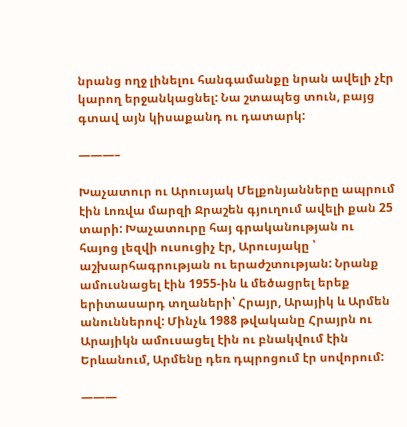նրանց ողջ լինելու հանգամանքը նրան ավելի չէր կարող երջանկացնել: Նա շտապեց տուն, բայց գտավ այն կիսաքանդ ու դատարկ:

———–

Խաչատուր ու Արուսյակ Մելքոնյանները ապրում էին Լոռվա մարզի Ջրաշեն գյուղում ավելի քան 25 տարի: Խաչատուրը հայ գրականության ու հայոց լեզվի ուսուցիչ էր, Արուսյակը ՝ աշխարհագրության ու երաժշտության: Նրանք ամուսնացել էին 1955-ին և մեծացրել երեք երիտասարդ տղաների՝ Հրայր, Արայիկ և Արմեն անուններով: Մինչև 1988 թվականը Հրայրն ու Արայիկն ամուսացել էին ու բնակվում էին Երևանում, Արմենը դեռ դպրոցում էր սովորում:

———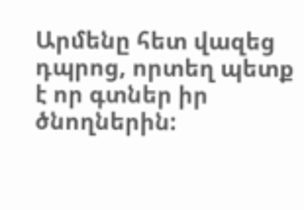Արմենը հետ վազեց դպրոց, որտեղ պետք է որ գտներ իր ծնողներին: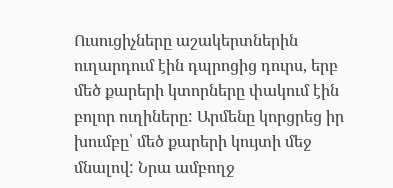Ուսուցիչները աշակերտներին ուղարդում էին դպրոցից դուրս, երբ մեծ քարերի կտորները փակում էին բոլոր ուղիները: Արմենը կորցրեց իր խումբը՝ մեծ քարերի կույտի մեջ մնալով: Նրա ամբողջ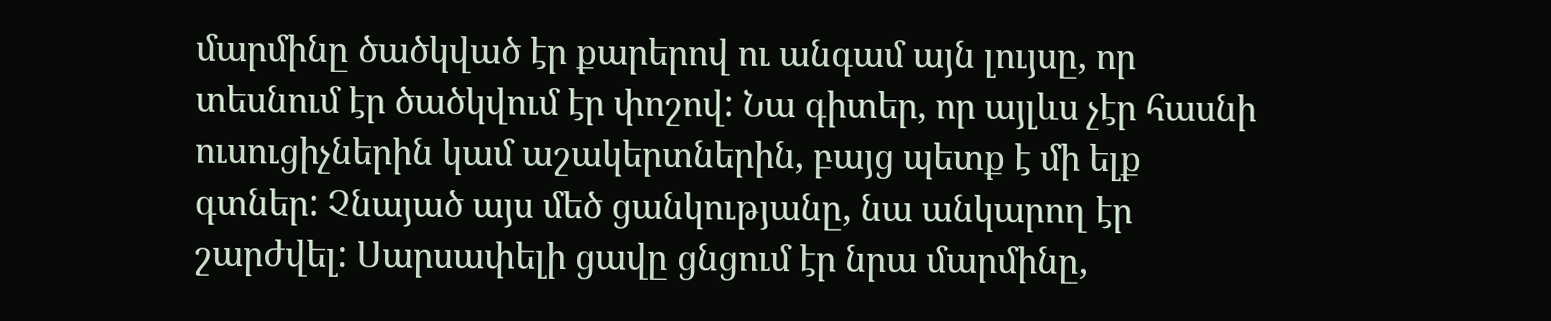մարմինը ծածկված էր քարերով ու անգամ այն լույսը, որ տեսնում էր ծածկվում էր փոշով: Նա գիտեր, որ այլևս չէր հասնի ուսուցիչներին կամ աշակերտներին, բայց պետք է մի ելք գտներ: Չնայած այս մեծ ցանկությանը, նա անկարող էր շարժվել: Սարսափելի ցավը ցնցում էր նրա մարմինը,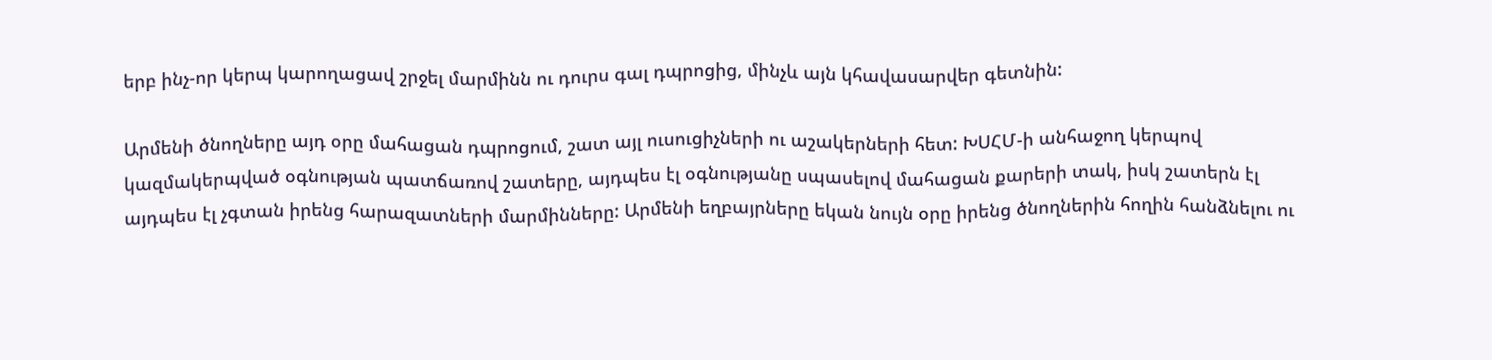երբ ինչ-որ կերպ կարողացավ շրջել մարմինն ու դուրս գալ դպրոցից, մինչև այն կհավասարվեր գետնին:

Արմենի ծնողները այդ օրը մահացան դպրոցում, շատ այլ ուսուցիչների ու աշակերների հետ: ԽՍՀՄ-ի անհաջող կերպով կազմակերպված օգնության պատճառով շատերը, այդպես էլ օգնությանը սպասելով մահացան քարերի տակ, իսկ շատերն էլ այդպես էլ չգտան իրենց հարազատների մարմինները: Արմենի եղբայրները եկան նույն օրը իրենց ծնողներին հողին հանձնելու ու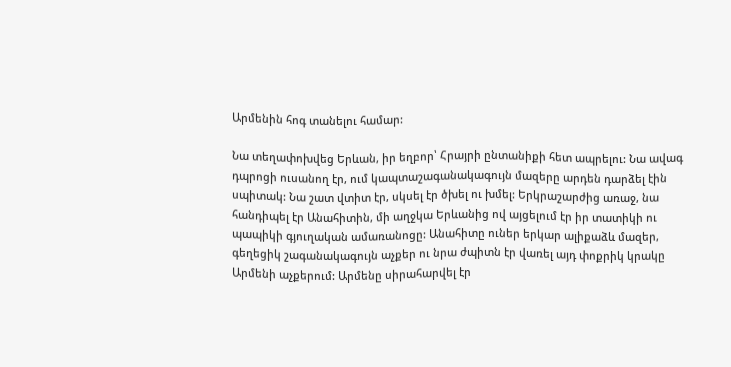Արմենին հոգ տանելու համար:

Նա տեղափոխվեց Երևան, իր եղբոր՝ Հրայրի ընտանիքի հետ ապրելու: Նա ավագ դպրոցի ուսանող էր, ում կապտաշագանակագույն մազերը արդեն դարձել էին սպիտակ: Նա շատ վտիտ էր, սկսել էր ծխել ու խմել: Երկրաշարժից առաջ, նա հանդիպել էր Անահիտին, մի աղջկա Երևանից ով այցելում էր իր տատիկի ու պապիկի գյուղական ամառանոցը: Անահիտը ուներ երկար ալիքաձև մազեր, գեղեցիկ շագանակագույն աչքեր ու նրա ժպիտն էր վառել այդ փոքրիկ կրակը Արմենի աչքերում: Արմենը սիրահարվել էր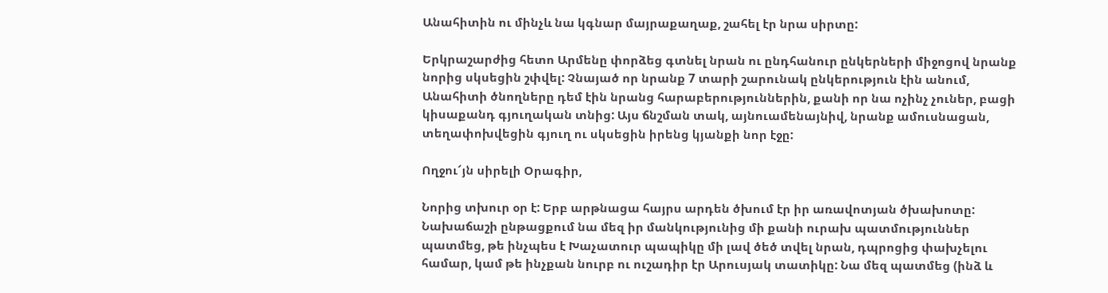Անահիտին ու մինչև նա կգնար մայրաքաղաք, շահել էր նրա սիրտը:

Երկրաշարժից հետո Արմենը փորձեց գտնել նրան ու ընդհանուր ընկերների միջոցով նրանք նորից սկսեցին շփվել: Չնայած որ նրանք 7 տարի շարունակ ընկերություն էին անում, Անահիտի ծնողները դեմ էին նրանց հարաբերություններին, քանի որ նա ոչինչ չուներ, բացի կիսաքանդ գյուղական տնից: Այս ճնշման տակ, այնուամենայնիվ, նրանք ամուսնացան, տեղափոխվեցին գյուղ ու սկսեցին իրենց կյանքի նոր էջը:

Ողջու՜յն սիրելի Օրագիր,

Նորից տխուր օր է: Երբ արթնացա հայրս արդեն ծխում էր իր առավոտյան ծխախոտը: Նախաճաշի ընթացքում նա մեզ իր մանկությունից մի քանի ուրախ պատմություններ պատմեց, թե ինչպես է Խաչատուր պապիկը մի լավ ծեծ տվել նրան, դպրոցից փախչելու համար, կամ թե ինչքան նուրբ ու ուշադիր էր Արուսյակ տատիկը: Նա մեզ պատմեց (ինձ և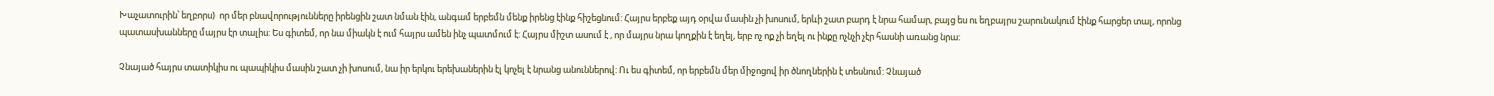Խաչատուրին՝ եղբորս)  որ մեր բնավորությունները իրենցին շատ նման էին, անգամ երբեմն մենք իրենց էինք հիշեցնում: Հայրս երբեք այդ օրվա մասին չի խոսում, երևի շատ բարդ է նրա համար, բայց ես ու եղբայրս շարունակում էինք հարցեր տալ, որոնց պատասխանները մայրս էր տալիս: Ես գիտեմ, որ նա միակն է ում հայրս ամեն ինչ պատմում է: Հայրս միշտ ասում է , որ մայրս նրա կողքին է եղել, երբ ոչ ոք չի եղել ու ինքը ոչնչի չէր հասնի առանց նրա:

Չնայած հայրս տատիկիս ու պապիկիս մասին շատ չի խոսում, նա իր երկու երեխաներին էլ կոչել է նրանց անուններով: Ու ես գիտեմ, որ երբեմն մեր միջոցով իր ծնողներին է տեսնում: Չնայած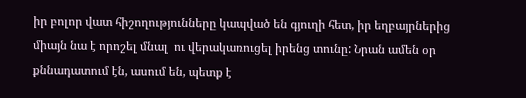իր բոլոր վատ հիշողությունները կապված են գյուղի հետ, իր եղբայրներից միայն նա է որոշել մնալ  ու վերակառուցել իրենց տունը: Նրան ամեն օր քննադատում էն, ասում են, պետք է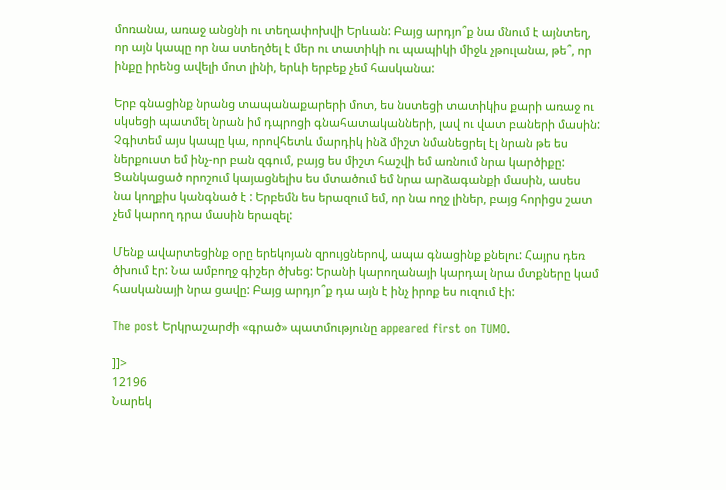մոռանա, առաջ անցնի ու տեղափոխվի Երևան: Բայց արդյո՞ք նա մնում է այնտեղ, որ այն կապը որ նա ստեղծել է մեր ու տատիկի ու պապիկի միջև չթուլանա, թե՞, որ ինքը իրենց ավելի մոտ լինի, երևի երբեք չեմ հասկանա:

Երբ գնացինք նրանց տապանաքարերի մոտ, ես նստեցի տատիկիս քարի առաջ ու սկսեցի պատմել նրան իմ դպրոցի գնահատականների, լավ ու վատ բաների մասին: Չգիտեմ այս կապը կա, որովհետև մարդիկ ինձ միշտ նմանեցրել էլ նրան թե ես ներքուստ եմ ինչ-որ բան զգում, բայց ես միշտ հաշվի եմ առնում նրա կարծիքը: Ցանկացած որոշում կայացնելիս ես մտածում եմ նրա արձագանքի մասին, ասես նա կողքիս կանգնած է : Երբեմն ես երազում եմ, որ նա ողջ լիներ, բայց հորիցս շատ չեմ կարող դրա մասին երազել:

Մենք ավարտեցինք օրը երեկոյան զրույցներով, ապա գնացինք քնելու: Հայրս դեռ ծխում էր: Նա ամբողջ գիշեր ծխեց: Երանի կարողանայի կարդալ նրա մտքները կամ հասկանայի նրա ցավը: Բայց արդյո՞ք դա այն է ինչ իրոք ես ուզում էի:

The post Երկրաշարժի «գրած» պատմությունը appeared first on TUMO.

]]>
12196
Նարեկ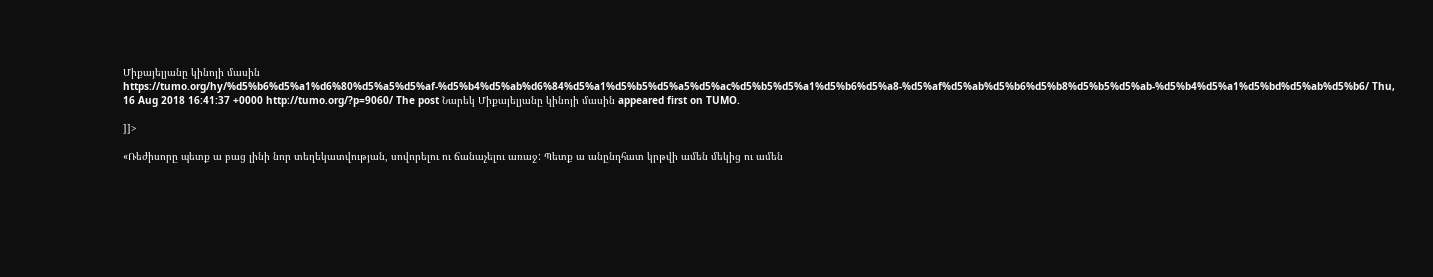Միքայելյանը կինոյի մասին https://tumo.org/hy/%d5%b6%d5%a1%d6%80%d5%a5%d5%af-%d5%b4%d5%ab%d6%84%d5%a1%d5%b5%d5%a5%d5%ac%d5%b5%d5%a1%d5%b6%d5%a8-%d5%af%d5%ab%d5%b6%d5%b8%d5%b5%d5%ab-%d5%b4%d5%a1%d5%bd%d5%ab%d5%b6/ Thu, 16 Aug 2018 16:41:37 +0000 http://tumo.org/?p=9060/ The post Նարեկ Միքայելյանը կինոյի մասին appeared first on TUMO.

]]>

«Ռեժիսորը պետք ա բաց լինի նոր տեղեկատվության, սովորելու ու ճանաչելու առաջ: Պետք ա անընդհատ կրթվի ամեն մեկից ու ամեն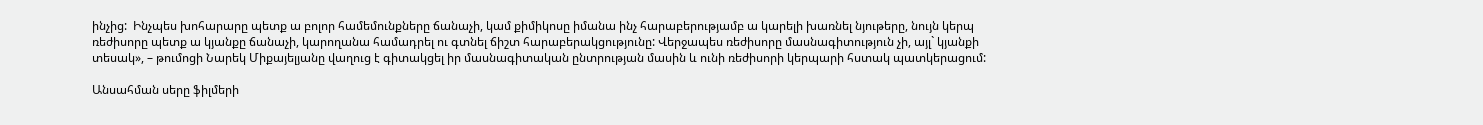ինչից:  Ինչպես խոհարարը պետք ա բոլոր համեմունքները ճանաչի, կամ քիմիկոսը իմանա ինչ հարաբերությամբ ա կարելի խառնել նյութերը, նույն կերպ ռեժիսորը պետք ա կյանքը ճանաչի, կարողանա համադրել ու գտնել ճիշտ հարաբերակցությունը: Վերջապես ռեժիսորը մասնագիտություն չի, այլ` կյանքի տեսակ», – թումոցի Նարեկ Միքայելյանը վաղուց է գիտակցել իր մասնագիտական ընտրության մասին և ունի ռեժիսորի կերպարի հստակ պատկերացում:

Անսահման սերը ֆիլմերի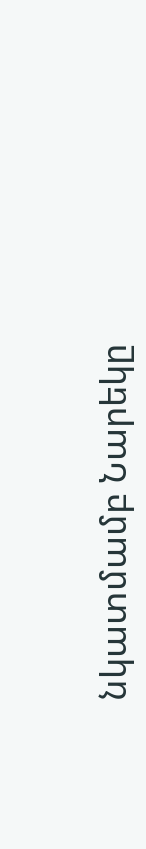նկատմամբ Նարեկը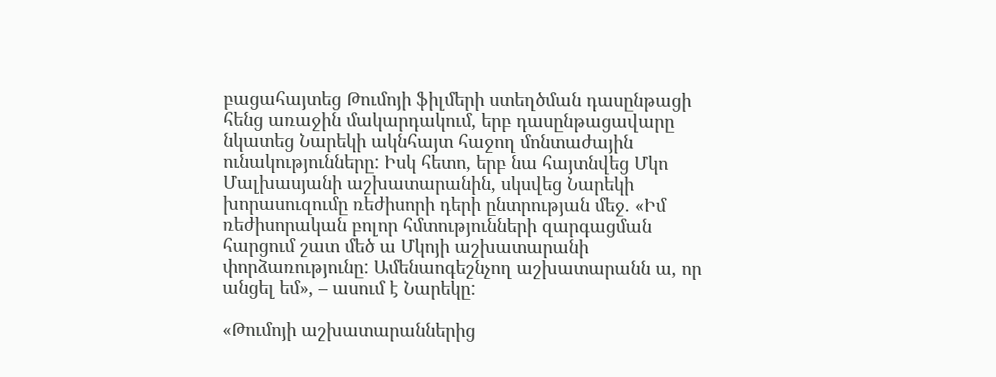բացահայտեց Թումոյի ֆիլմերի ստեղծման դասընթացի հենց առաջին մակարդակում, երբ դասընթացավարը նկատեց Նարեկի ակնհայտ հաջող մոնտաժային ունակությունները: Իսկ հետո, երբ նա հայտնվեց Մկո Մալխասյանի աշխատարանին, սկսվեց Նարեկի խորասուզումը ռեժիսորի դերի ընտրության մեջ. «Իմ ռեժիսորական բոլոր հմտությունների զարգացման հարցում շատ մեծ ա Մկոյի աշխատարանի փորձառությունը: Ամենաոգեշնչող աշխատարանն ա, որ անցել եմ», – ասում է Նարեկը:

«Թումոյի աշխատարաններից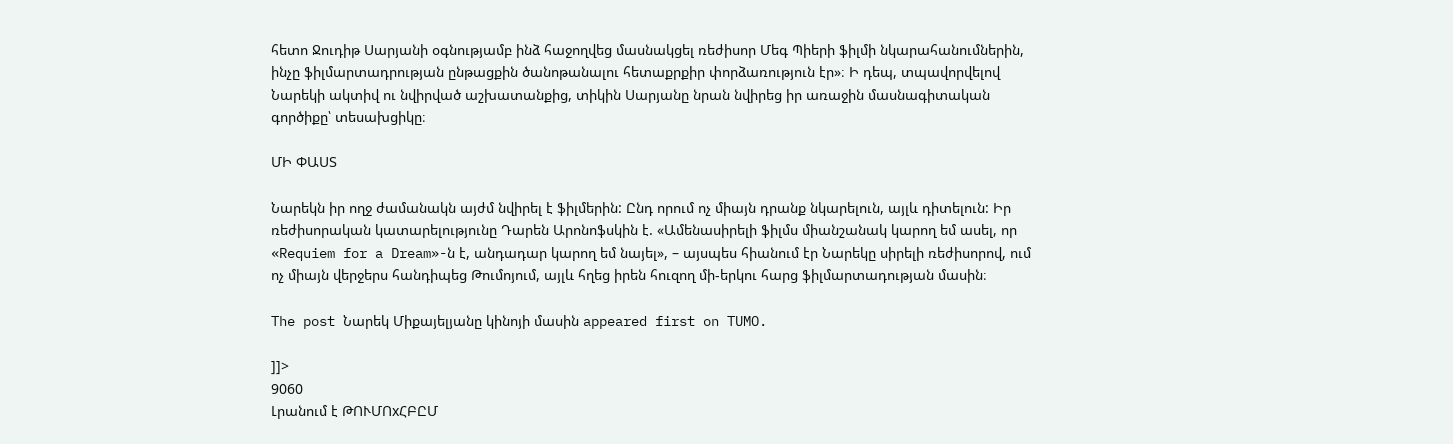հետո Ջուդիթ Սարյանի օգնությամբ ինձ հաջողվեց մասնակցել ռեժիսոր Մեգ Պիերի ֆիլմի նկարահանումներին, ինչը ֆիլմարտադրության ընթացքին ծանոթանալու հետաքրքիր փորձառություն էր»։ Ի դեպ, տպավորվելով Նարեկի ակտիվ ու նվիրված աշխատանքից, տիկին Սարյանը նրան նվիրեց իր առաջին մասնագիտական գործիքը՝ տեսախցիկը։

ՄԻ ՓԱՍՏ

Նարեկն իր ողջ ժամանակն այժմ նվիրել է ֆիլմերին: Ընդ որում ոչ միայն դրանք նկարելուն, այլև դիտելուն: Իր ռեժիսորական կատարելությունը Դարեն Արոնոֆսկին է. «Ամենասիրելի ֆիլմս միանշանակ կարող եմ ասել, որ «Requiem for a Dream»-ն է, անդադար կարող եմ նայել», – այսպես հիանում էր Նարեկը սիրելի ռեժիսորով, ում ոչ միայն վերջերս հանդիպեց Թումոյում, այլև հղեց իրեն հուզող մի-երկու հարց ֆիլմարտադության մասին։

The post Նարեկ Միքայելյանը կինոյի մասին appeared first on TUMO.

]]>
9060
Լրանում է ԹՈՒՄՈxՀԲԸՄ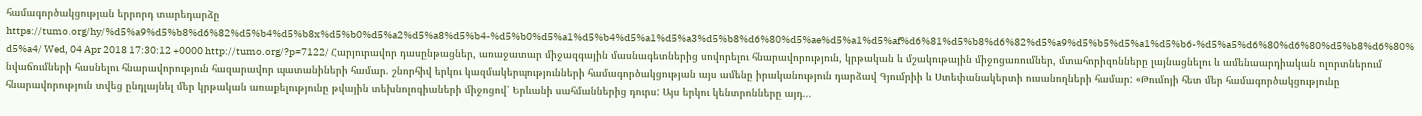համագործակցության երրորդ տարեդարձը https://tumo.org/hy/%d5%a9%d5%b8%d6%82%d5%b4%d5%b8x%d5%b0%d5%a2%d5%a8%d5%b4-%d5%b0%d5%a1%d5%b4%d5%a1%d5%a3%d5%b8%d6%80%d5%ae%d5%a1%d5%af%d6%81%d5%b8%d6%82%d5%a9%d5%b5%d5%a1%d5%b6-%d5%a5%d6%80%d6%80%d5%b8%d6%80%d5%a4/ Wed, 04 Apr 2018 17:30:12 +0000 http://tumo.org/?p=7122/ Հարյուրավոր դասընթացներ, առաջատար միջազգային մասնագետներից սովորելու հնարավորություն, կրթական և մշակութային միջոցառումներ, մտահորիզոնները լայնացնելու և ամենաարդիական ոլորտներում նվաճումների հասնելու հնարավորություն հազարավոր պատանիների համար. շնորհիվ երկու կազմակերպությունների համագործակցության այս ամենը իրականություն դարձավ Գյումրիի և Ստեփանակերտի ուսանողների համար: «Թումոյի հետ մեր համագործակցությունը հնարավորություն տվեց ընդլայնել մեր կրթական առաքելությունը թվային տեխնոլոգիաների միջոցով՝ Երևանի սահմաններից դուրս: Այս երկու կենտրոնները այդ...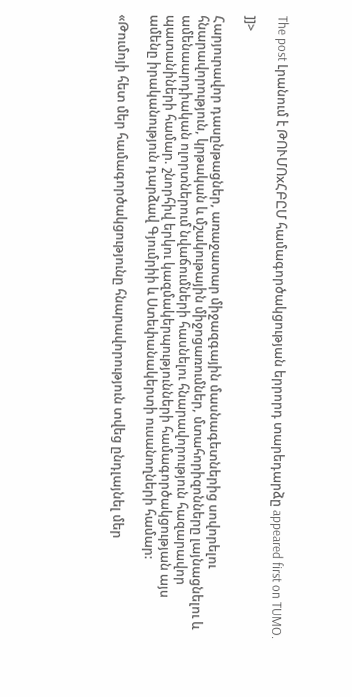The post Լրանում է ԹՈՒՄՈxՀԲԸՄ համագործակցության երրորդ տարեդարձը appeared first on TUMO.

]]>

Հարյուրավոր դասընթացներ, առաջատար միջազգային մասնագետներից սովորելու հնարավորություն, կրթական և մշակութային միջոցառումներ, մտահորիզոնները լայնացնելու և ամենաարդիական ոլորտներում նվաճումների հասնելու հնարավորություն հազարավոր պատանիների համար. շնորհիվ երկու կազմակերպությունների համագործակցության այս ամենը իրականություն դարձավ Գյումրիի և Ստեփանակերտի ուսանողների համար:

«Թումոյի հետ մեր համագործակցությունը հնարավորություն տվեց ընդլայնել մեր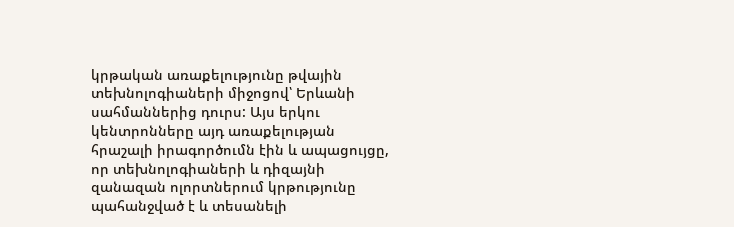կրթական առաքելությունը թվային տեխնոլոգիաների միջոցով՝ Երևանի սահմաններից դուրս: Այս երկու կենտրոնները այդ առաքելության հրաշալի իրագործումն էին և ապացույցը, որ տեխնոլոգիաների և դիզայնի զանազան ոլորտներում կրթությունը պահանջված է և տեսանելի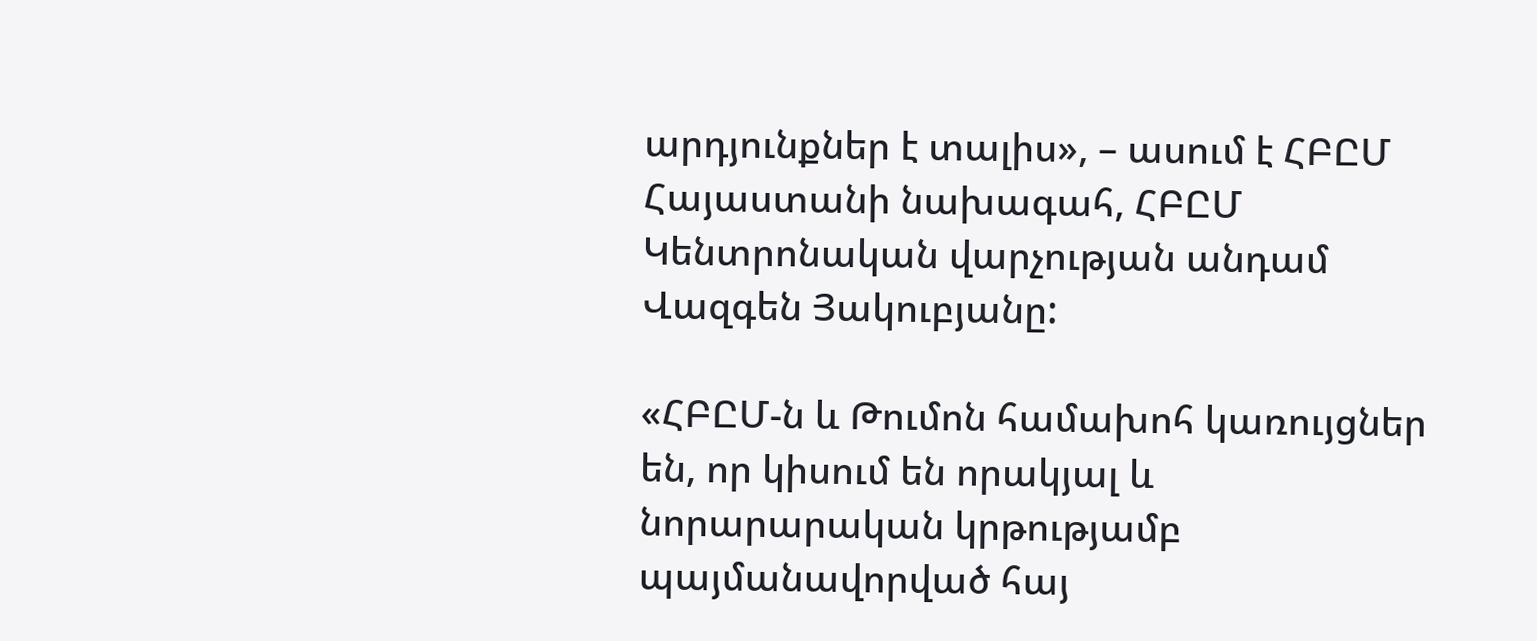արդյունքներ է տալիս», – ասում է ՀԲԸՄ Հայաստանի նախագահ, ՀԲԸՄ Կենտրոնական վարչության անդամ Վազգեն Յակուբյանը:

«ՀԲԸՄ-ն և Թումոն համախոհ կառույցներ են, որ կիսում են որակյալ և նորարարական կրթությամբ պայմանավորված հայ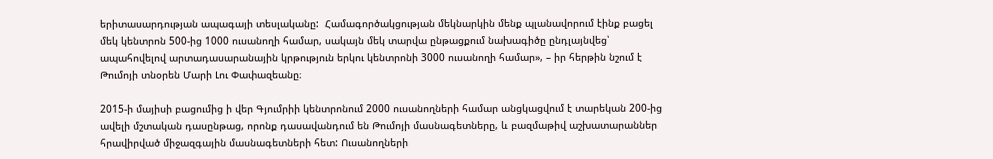երիտասարդության ապագայի տեսլականը:  Համագործակցության մեկնարկին մենք պլանավորում էինք բացել մեկ կենտրոն 500-ից 1000 ուսանողի համար, սակայն մեկ տարվա ընթացքում նախագիծը ընդլայնվեց՝ ապահովելով արտադասարանային կրթություն երկու կենտրոնի 3000 ուսանողի համար», – իր հերթին նշում է Թումոյի տնօրեն Մարի Լու Փափազեանը։

2015-ի մայիսի բացումից ի վեր Գյումրիի կենտրոնում 2000 ուսանողների համար անցկացվում է տարեկան 200-ից ավելի մշտական դասընթաց, որոնք դասավանդում են Թումոյի մասնագետները, և բազմաթիվ աշխատարաններ հրավիրված միջազգային մասնագետների հետ: Ուսանողների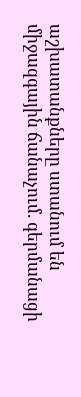աշխատանքները ստանում են միջազգային ճանաչում. գերմանացի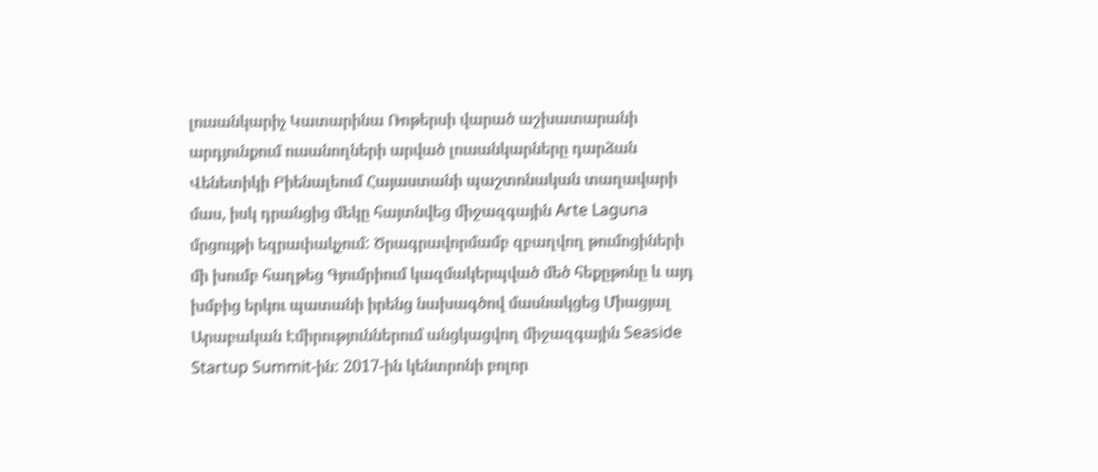լուսանկարիչ Կատարինա Ռոթերսի վարած աշխատարանի արդյունքում ուսանողների արված լուսանկարները դարձան Վենետիկի Բիենալեում Հայաստանի պաշտոնական տաղավարի մաս, իսկ դրանցից մեկը հայտնվեց միջազգային Arte Laguna մրցույթի եզրափակչում: Ծրագրավորմամբ զբաղվող թումոցիների մի խումբ հաղթեց Գյումրիում կազմակերպված մեծ հեքըթոնը և այդ խմբից երկու պատանի իրենց նախագծով մասնակցեց Միացյալ Արաբական Էմիրություններում անցկացվող միջազգային Seaside Startup Summit-ին: 2017-ին կենտրոնի բոլոր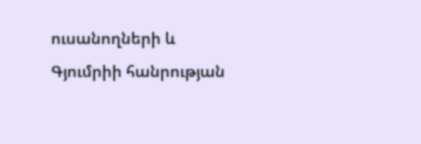ուսանողների և Գյումրիի հանրության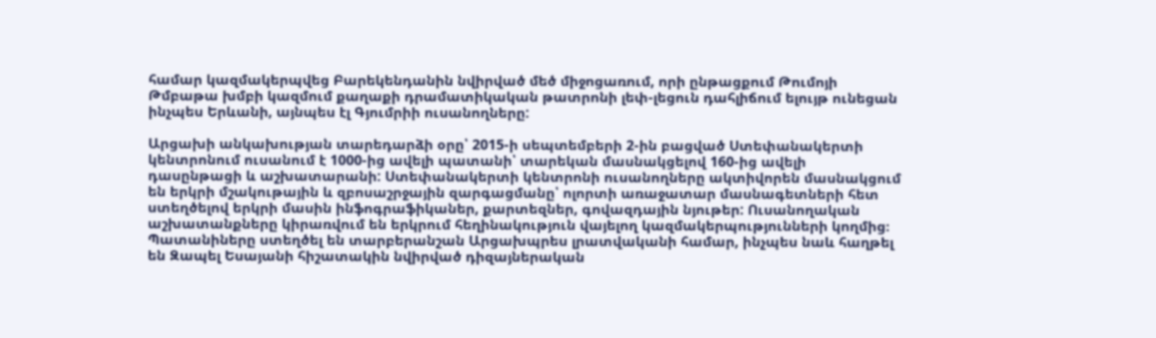համար կազմակերպվեց Բարեկենդանին նվիրված մեծ միջոցառում, որի ընթացքում Թումոյի Թմբաթա խմբի կազմում քաղաքի դրամատիկական թատրոնի լեփ-լեցուն դահլիճում ելույթ ունեցան ինչպես Երևանի, այնպես էլ Գյումրիի ուսանողները:

Արցախի անկախության տարեդարձի օրը՝ 2015-ի սեպտեմբերի 2-ին բացված Ստեփանակերտի կենտրոնում ուսանում է 1000-ից ավելի պատանի՝ տարեկան մասնակցելով 160-ից ավելի դասընթացի և աշխատարանի: Ստեփանակերտի կենտրոնի ուսանողները ակտիվորեն մասնակցում են երկրի մշակութային և զբոսաշրջային զարգացմանը՝ ոլորտի առաջատար մասնագետների հետ ստեղծելով երկրի մասին ինֆոգրաֆիկաներ, քարտեզներ, գովազդային նյութեր: Ուսանողական աշխատանքները կիրառվում են երկրում հեղինակություն վայելող կազմակերպությունների կողմից։ Պատանիները ստեղծել են տարբերանշան Արցախպրես լրատվականի համար, ինչպես նաև հաղթել են Զապել Եսայանի հիշատակին նվիրված դիզայներական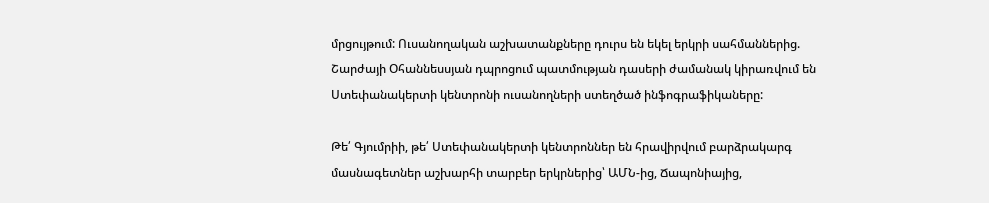մրցույթում: Ուսանողական աշխատանքները դուրս են եկել երկրի սահմաններից. Շարժայի Օհաննեսսյան դպրոցում պատմության դասերի ժամանակ կիրառվում են Ստեփանակերտի կենտրոնի ուսանողների ստեղծած ինֆոգրաֆիկաները:

Թե՛ Գյումրիի, թե՛ Ստեփանակերտի կենտրոններ են հրավիրվում բարձրակարգ մասնագետներ աշխարհի տարբեր երկրներից՝ ԱՄՆ-ից, Ճապոնիայից,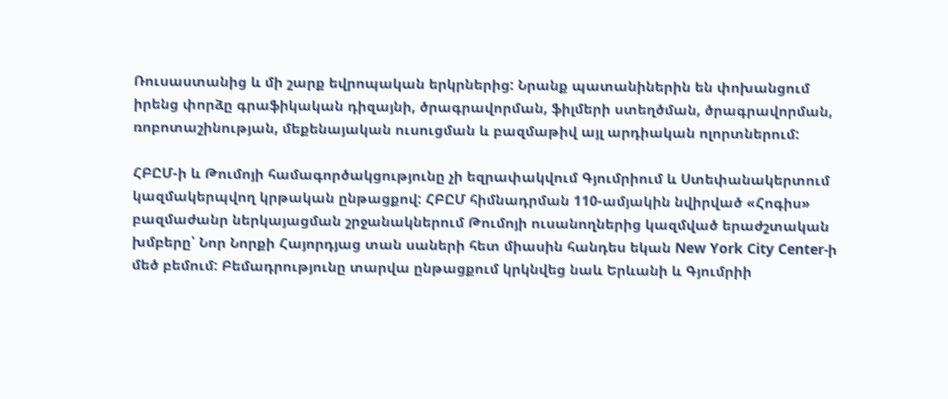Ռուսաստանից և մի շարք եվրոպական երկրներից: Նրանք պատանիներին են փոխանցում իրենց փորձը գրաֆիկական դիզայնի, ծրագրավորման, ֆիլմերի ստեղծման, ծրագրավորման, ռոբոտաշինության, մեքենայական ուսուցման և բազմաթիվ այլ արդիական ոլորտներում:

ՀԲԸՄ-ի և Թումոյի համագործակցությունը չի եզրափակվում Գյումրիում և Ստեփանակերտում կազմակերպվող կրթական ընթացքով: ՀԲԸՄ հիմնադրման 110-ամյակին նվիրված «Հոգիս» բազմաժանր ներկայացման շրջանակներում Թումոյի ուսանողներից կազմված երաժշտական խմբերը՝ Նոր Նորքի Հայորդյաց տան սաների հետ միասին հանդես եկան New York City Center-ի մեծ բեմում: Բեմադրությունը տարվա ընթացքում կրկնվեց նաև Երևանի և Գյումրիի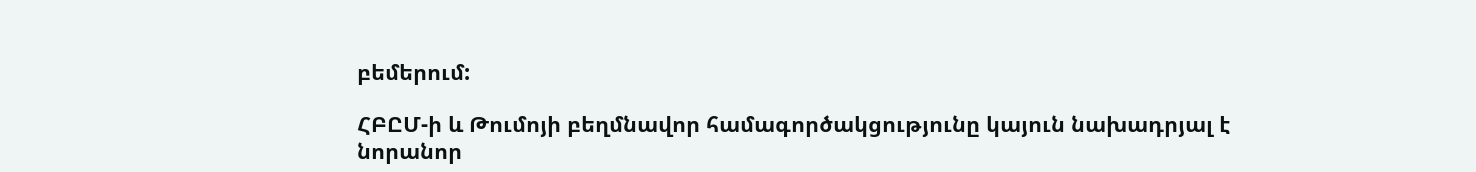բեմերում:

ՀԲԸՄ-ի և Թումոյի բեղմնավոր համագործակցությունը կայուն նախադրյալ է նորանոր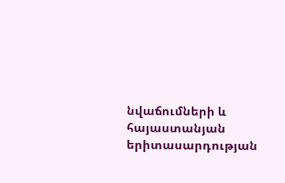նվաճումների և հայաստանյան երիտասարդության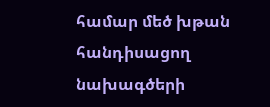համար մեծ խթան հանդիսացող նախագծերի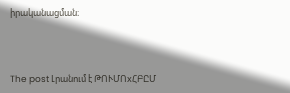իրականացման։



The post Լրանում է ԹՈՒՄՈxՀԲԸՄ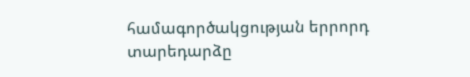համագործակցության երրորդ տարեդարձը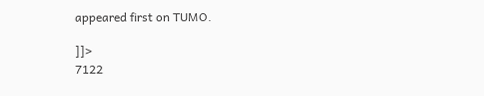appeared first on TUMO.

]]>
7122